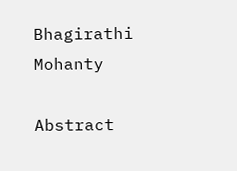Bhagirathi Mohanty

Abstract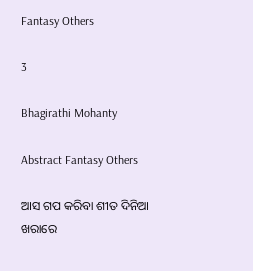Fantasy Others

3

Bhagirathi Mohanty

Abstract Fantasy Others

ଆସ ଗପ କରିବା ଶୀତ ଦିନିଆ ଖରାରେ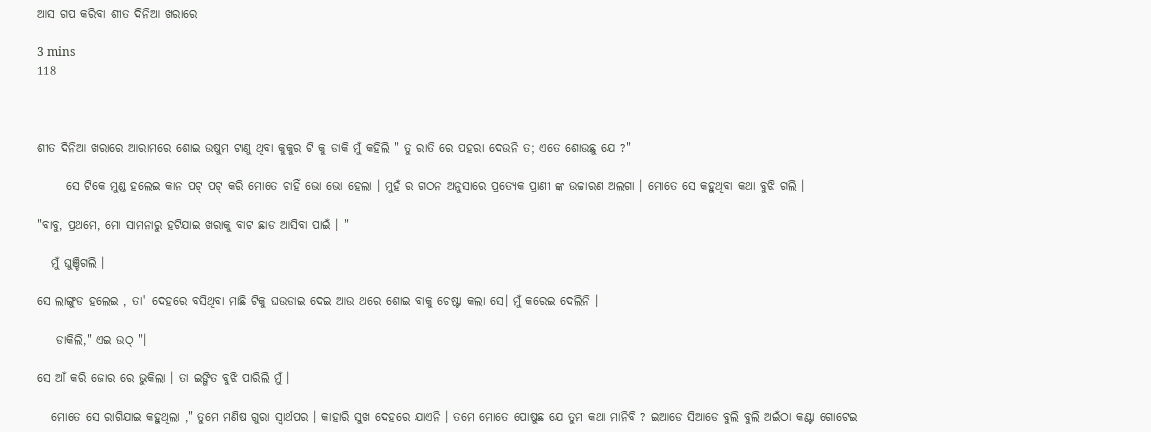ଆସ ଗପ କରିବା ଶୀତ ଦିନିଆ ଖରାରେ

3 mins
118



ଶୀତ ଦିନିଆ ଖରାରେ ଆରାମରେ ଶୋଇ ଉଷୁମ ଟାଣୁ ଥିବା କୁକୁର ଟି କୁ ଡାକି ମୁଁ କହିଲି " ତୁ ରାତି ରେ ପହରା ଦେଉନି ତ; ଏତେ ଶୋଉଛୁ ଯେ ?"

      ସେ ଟିକେ ମୁଣ୍ଡ ହଲେଇ କାନ ପଟ୍ ପଟ୍ କରି ମୋତେ ଚାହିଁ ଭୋ ଭୋ ହେଲା । ମୁହଁ ର ଗଠନ ଅନୁସାରେ ପ୍ରତ୍ୟେକ ପ୍ରାଣୀ ଙ୍କ ଉଚ୍ଚାରଣ ଅଲଗା । ମୋତେ ସେ କହୁଥିବା କଥା ବୁଝି ଗଲି ।

"ବାବୁ, ପ୍ରଥମେ, ମୋ ସାମନାରୁ ହଟିଯାଇ ଖରାକୁ ବାଟ ଛାଡ ଆସିବା ପାଇଁ । "

   ମୁଁ ଘୁଞ୍ଚିଗଲି ।

ସେ ଲାଙ୍ଗୁଡ ହଲେଇ , ତା' ଦେହରେ ବସିଥିବା ମାଛି ଟିକୁ ଘଉଡାଇ ଦେଇ ଆଉ ଥରେ ଶୋଇ ବାକୁ ଚେଷ୍ଟା କଲା ସେ। ମୁଁ କରେଇ ଦେଲିନି ।

    ଡାକିଲି," ଏଇ ଉଠ୍ "।

ସେ ଆଁ କରି ଜୋର ରେ ଭୁକିଲା । ତା ଇଙ୍ଗିତ ବୁଝି ପାରିଲି ମୁଁ ।

   ମୋତେ ସେ ରାଗିଯାଇ କହୁଥିଲା ," ତୁମେ ମଣିଷ ଗୁରା ସ୍ଵାର୍ଥପର । କାହାରି ସୁଖ ଦେହରେ ଯାଏନି । ତମେ ମୋତେ ପୋଷୁଛ ଯେ ତୁମ କଥା ମାନିବି ? ଇଆଡେ ସିଆଡେ ବୁଲି ବୁଲି ଅଇଁଠା କଣ୍ଟା ଗୋଟେଇ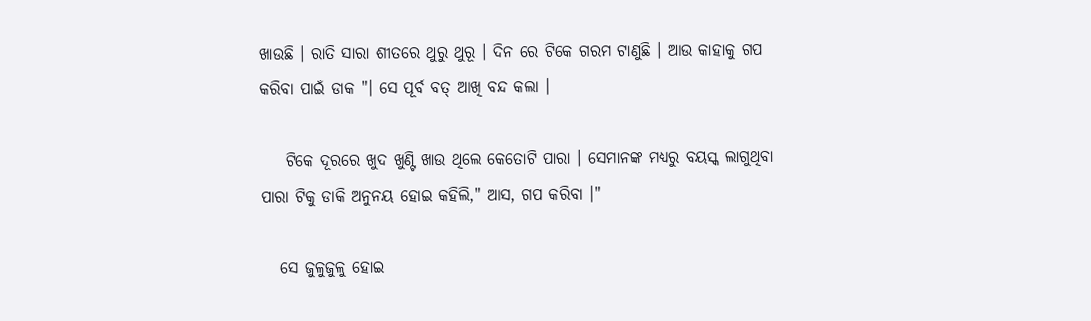ଖାଉଛି । ରାତି ସାରା ଶୀତରେ ଥୁରୁ ଥୁରୂ । ଦିନ ରେ ଟିକେ ଗରମ ଟାଣୁଛି । ଆଉ କାହାକୁ ଗପ କରିବା ପାଇଁ ଡାକ "। ସେ ପୂର୍ବ ବତ୍ ଆଖି ବନ୍ଦ କଲା ।

    ଟିକେ ଦୂରରେ ଖୁଦ ଖୁଣ୍ଟି ଖାଉ ଥିଲେ କେତୋଟି ପାରା । ସେମାନଙ୍କ ମଧ୍ୟରୁ ବୟସ୍କ ଲାଗୁଥିବା ପାରା ଟିକୁ ଡାକି ଅନୁନୟ ହୋଇ କହିଲି," ଆସ, ଗପ କରିବା ।"

   ସେ ଜୁଳୁଜୁଳୁ ହୋଇ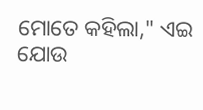ମୋତେ କହିଲା," ଏଇ ଯୋଉ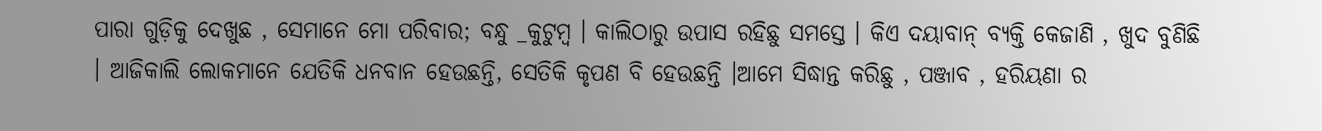ପାରା ଗୁଡ଼ିକୁ ଦେଖୁଛ , ସେମାନେ ମୋ ପରିବାର; ବନ୍ଧୁ _କୁଟୁମ୍ବ । କାଲିଠାରୁ ଉପାସ ରହିଛୁ ସମସ୍ତେ । କିଏ ଦୟାବାନ୍ ବ୍ୟକ୍ତି କେଜାଣି , ଖୁଦ ବୁଣିଛି । ଆଜିକାଲି ଲୋକମାନେ ଯେତିକି ଧନବାନ ହେଉଛନ୍ତି, ସେତିକି କୃପଣ ବି ହେଉଛନ୍ତି ।ଆମେ ସିଦ୍ଧାନ୍ତ କରିଛୁ , ପଞ୍ଜାବ , ହରିୟଣା ର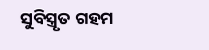ସୁବିସ୍ତ୍ରୃତ ଗହମ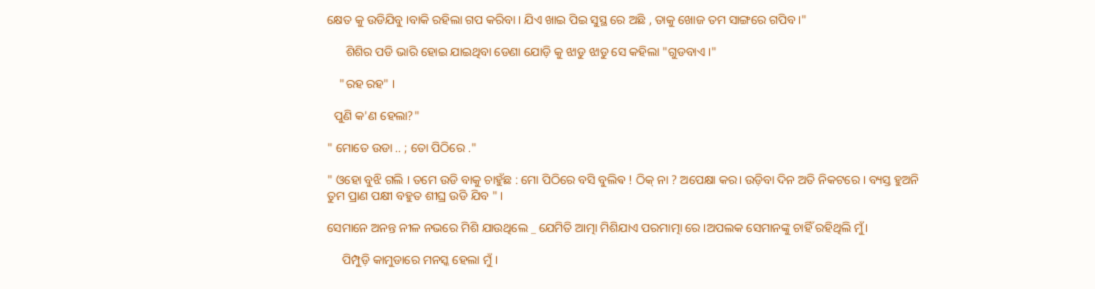କ୍ଷେତ କୁ ଉଡିଯିବୁ ।ବାକି ରହିଲା ଗପ କରିବା । ଯିଏ ଖାଇ ପିଇ ସୁସ୍ଥ ରେ ଅଛି , ତାକୁ ଖୋଜ ତମ ସାଙ୍ଗରେ ଗପିବ ।"

      ଶିଶିର ପଡି ଭାରି ହୋଇ ଯାଇଥିବା ଡେଣା ଯୋଡ଼ି କୁ ଝାଡୁ ଝାଡୁ ସେ କହିଲା "ଗୁଡବାଏ ।"

    "ରହ ରହ" ।

  ପୁଣି କ'ଣ ହେଲା?"

" ମୋତେ ଉଡା .. ; ତୋ ପିଠିରେ ."

" ଓହୋ ବୁଝି ଗଲି । ତମେ ଉଡି ବାକୁ ଚାହୁଁଛ : ମୋ ପିଠିରେ ବସି ବୁଲିଵ ! ଠିକ୍ ନା ? ଅପେକ୍ଷା କର। ଉଡ଼ିବା ଦିନ ଅତି ନିକଟରେ । ବ୍ୟସ୍ତ ହୁଅନି ତୁମ ପ୍ରାଣ ପକ୍ଷୀ ବହୁତ ଶୀଘ୍ର ଉଡି ଯିବ " ।

ସେମାନେ ଅନନ୍ତ ନୀଳ ନଭରେ ମିଶି ଯାଉଥିଲେ _ ଯେମିତି ଆତ୍ମା ମିଶିଯାଏ ପରମାତ୍ମା ରେ ।ଅପଲକ ସେମାନଙ୍କୁ ଚାହିଁ ରହିଥିଲି ମୁଁ।

     ପିମ୍ପୁଡ଼ି କାମୁଡାରେ ମନସ୍କ ହେଲା ମୁଁ ।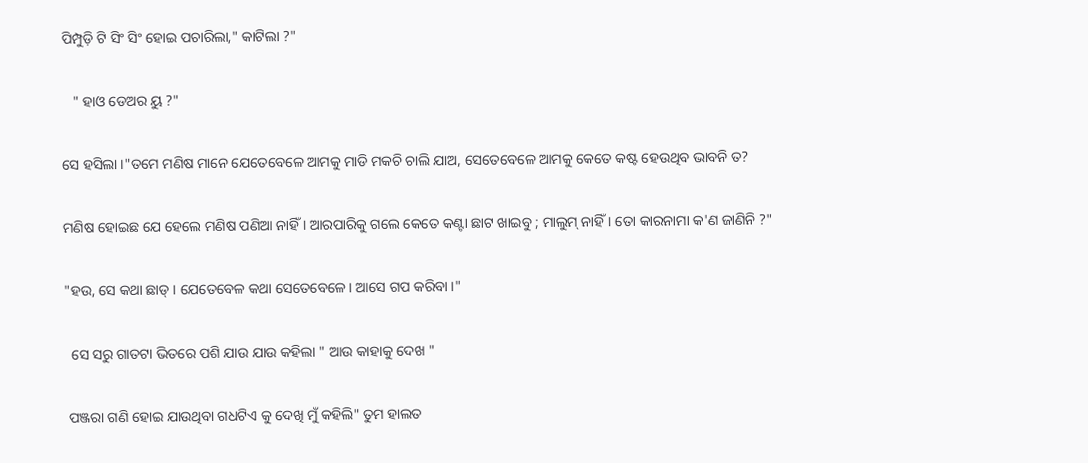ପିମ୍ପୁଡ଼ି ଟି ସିଂ ସିଂ ହୋଇ ପଚାରିଲା," କାଟିଲା ?"

   " ହାଓ ଡେଅର ୟୁ ?"

ସେ ହସିଲା ।"ତମେ ମଣିଷ ମାନେ ଯେତେବେଳେ ଆମକୁ ମାଡି ମକଚି ଚାଲି ଯାଅ, ସେତେବେଳେ ଆମକୁ କେତେ କଷ୍ଟ ହେଉଥିବ ଭାବନି ତ?

ମଣିଷ ହୋଇଛ ଯେ ହେଲେ ମଣିଷ ପଣିଆ ନାହିଁ । ଆରପାରିକୁ ଗଲେ କେତେ କଣ୍ଟା ଛାଟ ଖାଇବୁ ; ମାଲୁମ୍ ନାହିଁ । ତୋ କାରନାମା କ'ଣ ଜାଣିନି ?"

"ହଉ, ସେ କଥା ଛାଡ୍ । ଯେତେବେଳ କଥା ସେତେବେଳେ। ଆସେ ଗପ କରିବା ।"

  ସେ ସରୁ ଗାତଟା ଭିତରେ ପଶି ଯାଉ ଯାଉ କହିଲା " ଆଉ କାହାକୁ ଦେଖ "

 ପଞ୍ଜରା ଗଣି ହୋଇ ଯାଉଥିବା ଗଧଟିଏ କୁ ଦେଖି ମୁଁ କହିଲି" ତୁମ ହାଲତ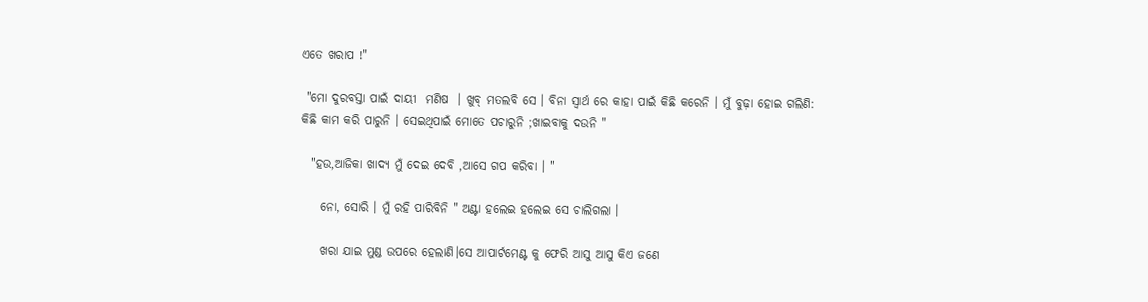ଏତେ ଖରାପ !"

 "ମୋ ଦୁରବସ୍ତା ପାଇଁ ଦାୟୀ  ମଣିଷ  । ଖୁବ୍ ମତଲବି ସେ । ବିନା ସ୍ବାର୍ଥ ରେ କାହା ପାଇଁ କିଛି କରେନି । ମୁଁ ବୁଢ଼ା ହୋଇ ଗଲିଣି: କିଛି କାମ କରି ପାରୁନି । ସେଇଥିପାଇଁ ମୋତେ ପଚାରୁନି ;ଖାଇବାକୁ ଦଉନି "

  "ହଉ,ଆଜିକା ଖାଦ୍ୟ ମୁଁ ଦେଇ ଦେବି ,ଆସେ ଗପ କରିବା । "

    ନୋ, ସୋରି । ମୁଁ ରହି ପାରିବିନି " ଅଣ୍ଟା ହଲେଇ ହଲେଇ ସେ ଚାଲିଗଲା ।

    ଖରା ଯାଇ ମୁଣ୍ଡ ଉପରେ ହେଲାଣି।ସେ ଆପାର୍ଟମେଣ୍ଟ କୁ ଫେରି ଆସୁ ଆସୁ କିଏ ଜଣେ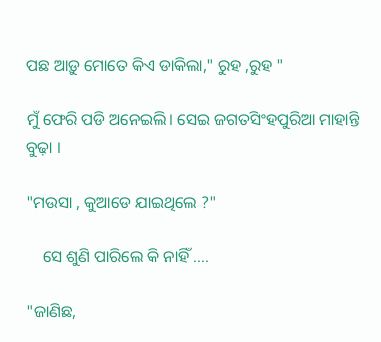ପଛ ଆଡ଼ୁ ମୋତେ କିଏ ଡାକିଲା," ରୁହ ,ରୁହ "

ମୁଁ ଫେରି ପଡି ଅନେଇଲି। ସେଇ ଜଗତସିଂହପୁରିଆ ମାହାନ୍ତି ବୁଢ଼ା ।

"ମଉସା , କୁଆଡେ ଯାଇଥିଲେ ?"

    ସେ ଶୁଣି ପାରିଲେ କି ନାହିଁ ....

"ଜାଣିଛ,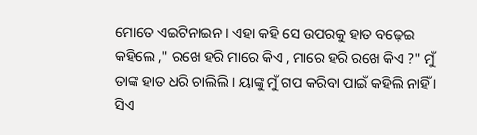ମୋତେ ଏଇଟିନାଇନ । ଏହା କହି ସେ ଉପରକୁ ହାତ ବଢ଼େଇ କହିଲେ ," ରଖେ ହରି ମାରେ କିଏ , ମାରେ ହରି ରଖେ କିଏ ?" ମୁଁ ତାଙ୍କ ହାତ ଧରି ଚାଲିଲି । ୟାଙ୍କୁ ମୁଁ ଗପ କରିବା ପାଇଁ କହିଲି ନାହିଁ । ସିଏ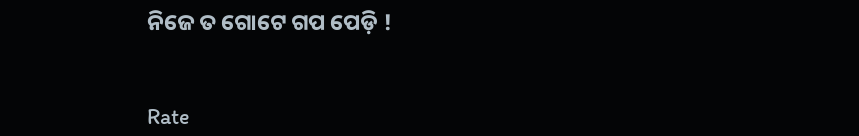ନିଜେ ତ ଗୋଟେ ଗପ ପେଡ଼ି !


Rate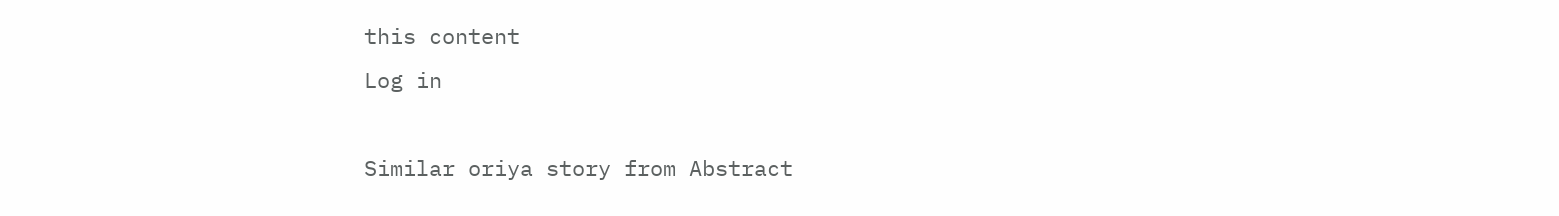this content
Log in

Similar oriya story from Abstract